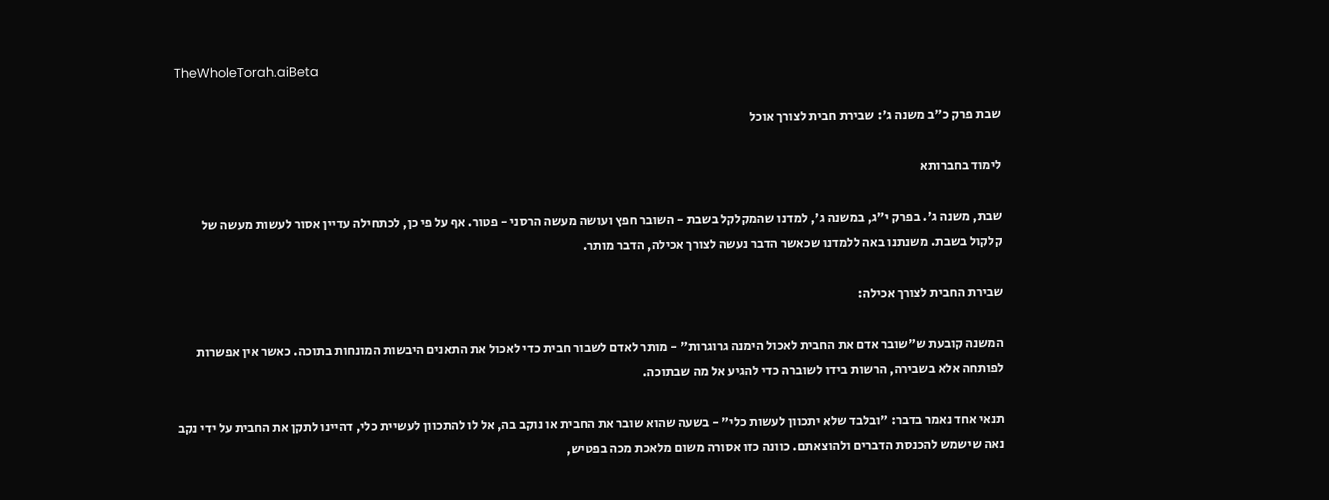TheWholeTorah.aiBeta

שבת פרק כ"ב משנה ג': שבירת חבית לצורך אוכל

לימוד בחברותא

שבת, משנה ג'. בפרק י"ג, במשנה ג', למדנו שהמקלקל בשבת - השובר חפץ ועושה מעשה הרסני - פטור. אף על פי כן, לכתחילה עדיין אסור לעשות מעשה של קלקול בשבת. משנתנו באה ללמדנו שכאשר הדבר נעשה לצורך אכילה, הדבר מותר.

שבירת החבית לצורך אכילה:

המשנה קובעת ש"שובר אדם את החבית לאכול הימנה גרוגרות" - מותר לאדם לשבור חבית כדי לאכול את התאנים היבשות המונחות בתוכה. כאשר אין אפשרות לפותחה אלא בשבירה, הרשות בידו לשוברה כדי להגיע אל מה שבתוכה.

תנאי אחד נאמר בדבר: "ובלבד שלא יתכוון לעשות כלי" - בשעה שהוא שובר את החבית או נוקב בה, אל לו להתכוון לעשיית כלי, דהיינו לתקן את החבית על ידי נקב נאה שישמש להכנסת הדברים ולהוצאתם. כוונה כזו אסורה משום מלאכת מכה בפטיש,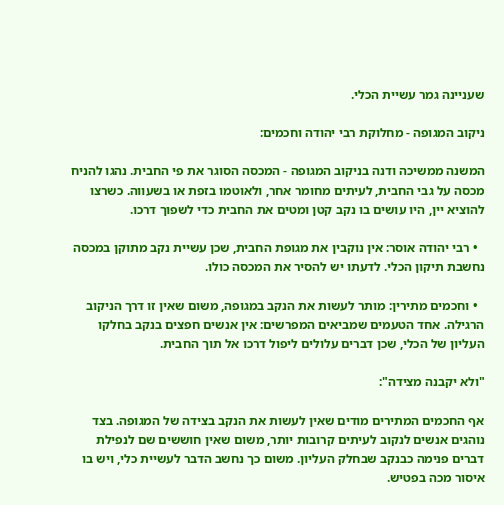שעניינה גמר עשיית הכלי.

ניקוב המגופה - מחלוקת רבי יהודה וחכמים:

המשנה ממשיכה ודנה בניקוב המגופה - המכסה הסוגר את פי החבית. נהגו להניח מכסה על גבי החבית, לעיתים מחומר אחר, ולאוטמו בזפת או בשעווה. כשרצו להוציא יין, היו עושים בו נקב קטן ומטים את החבית כדי לשפוך דרכו.

  • רבי יהודה אוסר: אין נוקבין את מגופת החבית, שכן עשיית נקב מתוקן במכסה נחשבת תיקון הכלי. לדעתו יש להסיר את המכסה כולו.

  • וחכמים מתירין: מותר לעשות את הנקב במגופה, משום שאין זו דרך הניקוב הרגילה. אחד הטעמים שמביאים המפרשים: אין אנשים חפצים בנקב בחלקו העליון של הכלי, שכן דברים עלולים ליפול דרכו אל תוך החבית.

"ולא יקבנה מצידה":

אף החכמים המתירים מודים שאין לעשות את הנקב בצידה של המגופה. בצד נוהגים אנשים לנקוב לעיתים קרובות יותר, משום שאין חוששים שם לנפילת דברים פנימה כבנקב שבחלק העליון. משום כך נחשב הדבר לעשיית כלי, ויש בו איסור מכה בפטיש.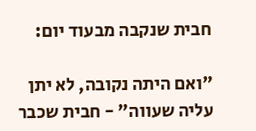חבית שנקבה מבעוד יום:

"ואם היתה נקובה, לא יתן עליה שעווה" - חבית שכבר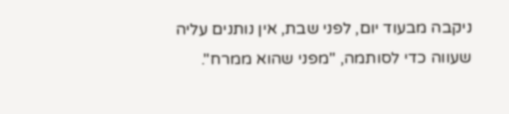ניקבה מבעוד יום, לפני שבת, אין נותנים עליה שעווה כדי לסותמה, "מפני שהוא ממרח".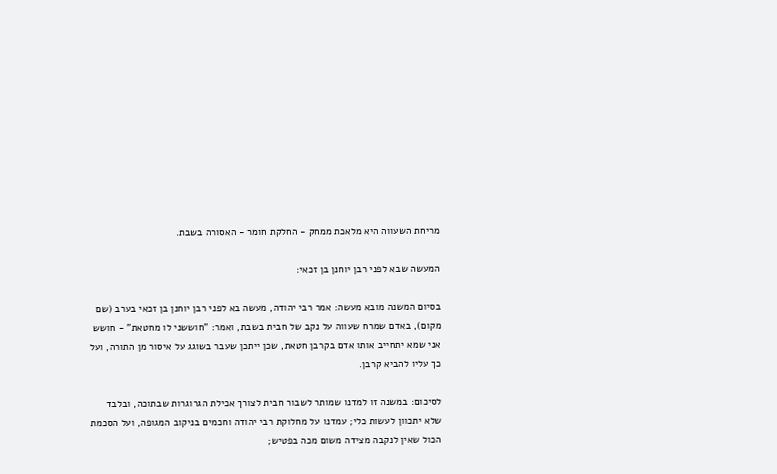מריחת השעווה היא מלאכת ממחק - החלקת חומר - האסורה בשבת.

המעשה שבא לפני רבן יוחנן בן זכאי:

בסיום המשנה מובא מעשה: אמר רבי יהודה, מעשה בא לפני רבן יוחנן בן זכאי בערב (שם מקום), באדם שמרח שעווה על נקב של חבית בשבת, ואמר: "חוששני לו מחטאת" - חושש אני שמא יתחייב אותו אדם בקרבן חטאת, שכן ייתכן שעבר בשוגג על איסור מן התורה, ועל כך עליו להביא קרבן.

לסיכום: במשנה זו למדנו שמותר לשבור חבית לצורך אכילת הגרוגרות שבתוכה, ובלבד שלא יתכוון לעשות כלי; עמדנו על מחלוקת רבי יהודה וחכמים בניקוב המגופה, ועל הסכמת הכול שאין לנקבה מצידה משום מכה בפטיש;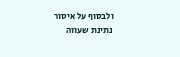ולבסוף על איסור נתינת שעווה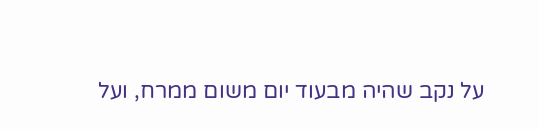על נקב שהיה מבעוד יום משום ממרח, ועל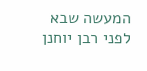המעשה שבא לפני רבן יוחנן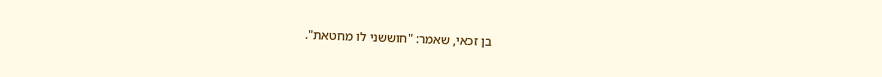בן זכאי, שאמר: "חוששני לו מחטאת".